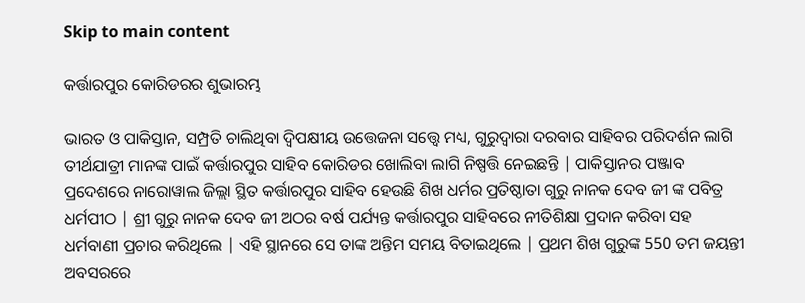Skip to main content

କର୍ତ୍ତାରପୁର କୋରିଡରର ଶୁଭାରମ୍ଭ

ଭାରତ ଓ ପାକିସ୍ତାନ, ସମ୍ପ୍ରତି ଚାଲିଥିବା ଦ୍ଵିପକ୍ଷୀୟ ଉତ୍ତେଜନା ସତ୍ତ୍ୱେ ମଧ୍ୟ, ଗୁରୁଦ୍ଵାରା ଦରବାର ସାହିବର ପରିଦର୍ଶନ ଲାଗି ତୀର୍ଥଯାତ୍ରୀ ମାନଙ୍କ ପାଇଁ କର୍ତ୍ତାରପୁର ସାହିବ କୋରିଡର ଖୋଲିବା ଲାଗି ନିଷ୍ପତ୍ତି ନେଇଛନ୍ତି | ପାକିସ୍ତାନର ପଞ୍ଜାବ ପ୍ରଦେଶରେ ନାରୋୱାଲ ଜିଲ୍ଲା ସ୍ଥିତ କର୍ତ୍ତାରପୁର ସାହିବ ହେଉଛି ଶିଖ ଧର୍ମର ପ୍ରତିଷ୍ଠାତା ଗୁରୁ ନାନକ ଦେବ ଜୀ ଙ୍କ ପବିତ୍ର ଧର୍ମପୀଠ | ଶ୍ରୀ ଗୁରୁ ନାନକ ଦେବ ଜୀ ଅଠର ବର୍ଷ ପର୍ଯ୍ୟନ୍ତ କର୍ତ୍ତାରପୁର ସାହିବରେ ନୀତିଶିକ୍ଷା ପ୍ରଦାନ କରିବା ସହ ଧର୍ମବାଣୀ ପ୍ରଚାର କରିଥିଲେ | ଏହି ସ୍ଥାନରେ ସେ ତାଙ୍କ ଅନ୍ତିମ ସମୟ ବିତାଇଥିଲେ | ପ୍ରଥମ ଶିଖ ଗୁରୁଙ୍କ 550 ତମ ଜୟନ୍ତୀ ଅବସରରେ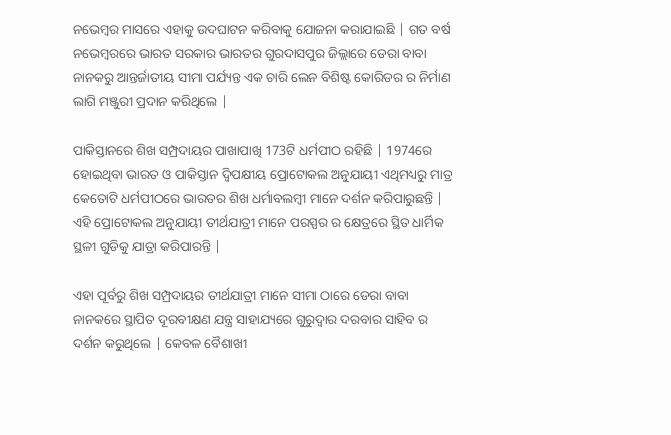ନଭେମ୍ବର ମାସରେ ଏହାକୁ ଉଦଘାଟନ କରିବାକୁ ଯୋଜନା କରାଯାଇଛି | ଗତ ବର୍ଷ ନଭେମ୍ବରରେ ଭାରତ ସରକାର ଭାରତର ଗୁରଦାସପୁର ଜିଲ୍ଲାରେ ଡେରା ବାବା ନାନକରୁ ଆନ୍ତର୍ଜାତୀୟ ସୀମା ପର୍ଯ୍ୟନ୍ତ ଏକ ଚାରି ଲେନ ବିଶିଷ୍ଟ କୋରିଡର ର ନିର୍ମାଣ ଲାଗି ମଞ୍ଜୁରୀ ପ୍ରଦାନ କରିଥିଲେ |

ପାକିସ୍ତାନରେ ଶିଖ ସମ୍ପ୍ରଦାୟର ପାଖାପାଖି 173ଟି ଧର୍ମପୀଠ ରହିଛି | 1974ରେ ହୋଇଥିବା ଭାରତ ଓ ପାକିସ୍ତାନ ଦ୍ଵିପକ୍ଷୀୟ ପ୍ରୋଟୋକଲ ଅନୁଯାୟୀ ଏଥିମଧ୍ୟରୁ ମାତ୍ର କେତୋଟି ଧର୍ମପୀଠରେ ଭାରତର ଶିଖ ଧର୍ମାବଲମ୍ବୀ ମାନେ ଦର୍ଶନ କରିପାରୁଛନ୍ତି | ଏହି ପ୍ରୋଟୋକଲ ଅନୁଯାୟୀ ତୀର୍ଥଯାତ୍ରୀ ମାନେ ପରସ୍ପର ର କ୍ଷେତ୍ରରେ ସ୍ଥିତ ଧାର୍ମିକ ସ୍ଥଳୀ ଗୁଡିକୁ ଯାତ୍ରା କରିପାରନ୍ତି |

ଏହା ପୂର୍ବରୁ ଶିଖ ସମ୍ପ୍ରଦାୟର ତୀର୍ଥଯାତ୍ରୀ ମାନେ ସୀମା ଠାରେ ଡେରା ବାବା ନାନକରେ ସ୍ଥାପିତ ଦୂରବୀକ୍ଷଣ ଯନ୍ତ୍ର ସାହାଯ୍ୟରେ ଗୁରୁଦ୍ଵାର ଦରବାର ସାହିବ ର ଦର୍ଶନ କରୁଥିଲେ | କେବଳ ବୈଶାଖୀ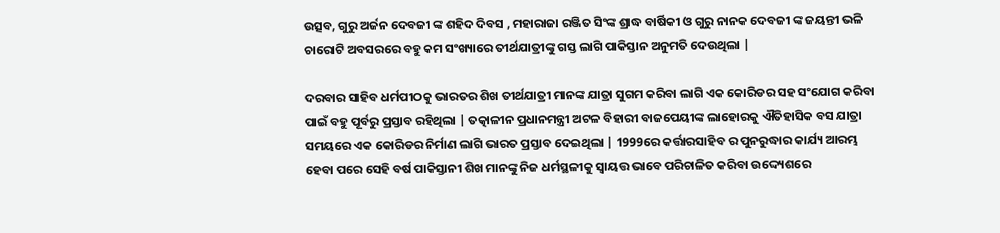ଉତ୍ସବ, ଗୁରୁ ଅର୍ଜନ ଦେବଜୀ ଙ୍କ ଶହିଦ ଦିବସ , ମହାରାଜା ରଞ୍ଜିତ ସିଂଙ୍କ ଶ୍ରାଦ୍ଧ ବାର୍ଷିକୀ ଓ ଗୁରୁ ନାନକ ଦେବଜୀ ଙ୍କ ଜୟନ୍ତୀ ଭଳି ଚାରୋଟି ଅବସରରେ ବହୁ କମ ସଂଖ୍ୟାରେ ତୀର୍ଥଯାତ୍ରୀଙ୍କୁ ଗସ୍ତ ଲାଗି ପାକିସ୍ତାନ ଅନୁମତି ଦେଉଥିଲା |

ଦରବାର ସାହିବ ଧର୍ମପୀଠକୁ ଭାରତର ଶିଖ ତୀର୍ଥଯାତ୍ରୀ ମାନଙ୍କ ଯାତ୍ରା ସୁଗମ କରିବା ଲାଗି ଏକ କୋରିଡର ସହ ସଂଯୋଗ କରିବା ପାଇଁ ବହୁ ପୂର୍ବରୁ ପ୍ରସ୍ତାବ ରହିଥିଲା | ତତ୍କାଳୀନ ପ୍ରଧାନମନ୍ତ୍ରୀ ଅଟଳ ବିହାରୀ ବାଜପେୟୀଙ୍କ ଲାହୋରକୁ ଐତିହାସିକ ବସ ଯାତ୍ରା ସମୟରେ ଏକ କୋରିଡର ନିର୍ମାଣ ଲାଗି ଭାରତ ପ୍ରସ୍ତାବ ଦେଇଥିଲା | 1999ରେ କର୍ତ୍ତାରସାହିବ ର ପୁନରୁଦ୍ଧାର କାର୍ଯ୍ୟ ଆରମ୍ଭ ହେବା ପରେ ସେହି ବର୍ଷ ପାକିସ୍ତାନୀ ଶିଖ ମାନଙ୍କୁ ନିଜ ଧର୍ମସ୍ଥଳୀକୁ ସ୍ୱାୟତ୍ତ ଭାବେ ପରିଚାଳିତ କରିବା ଉଦ୍ଦ୍ୟେଶରେ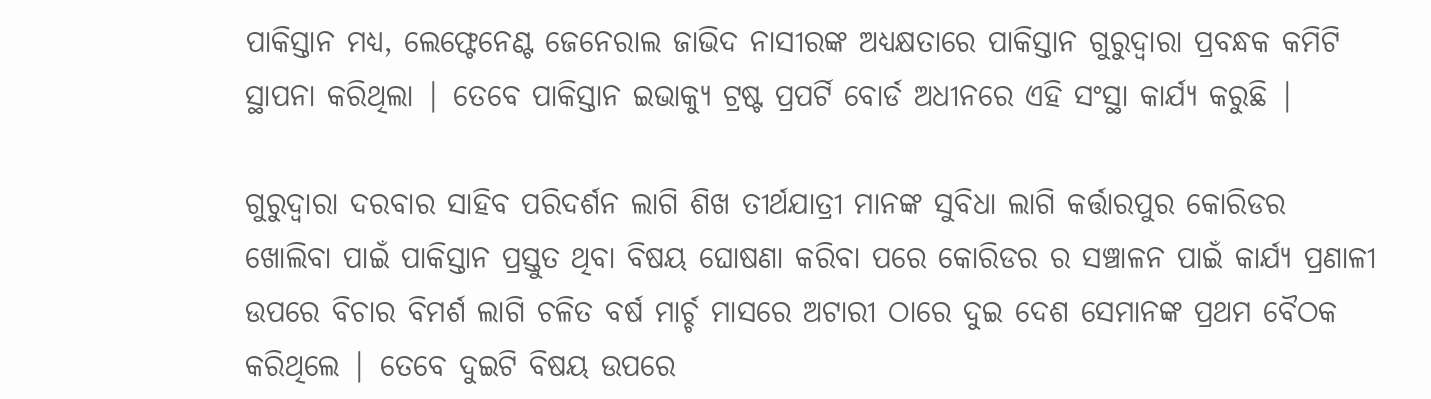ପାକିସ୍ତାନ ମଧ୍ୟ, ଲେଫ୍ଟେନେଣ୍ଟ ଜେନେରାଲ ଜାଭିଦ ନାସୀରଙ୍କ ଅଧ୍ୟକ୍ଷତାରେ ପାକିସ୍ତାନ ଗୁରୁଦ୍ୱାରା ପ୍ରବନ୍ଧକ କମିଟି ସ୍ଥାପନା କରିଥିଲା | ତେବେ ପାକିସ୍ତାନ ଇଭାକ୍ୟୁ ଟ୍ରଷ୍ଟ ପ୍ରପର୍ଟି ବୋର୍ଡ ଅଧୀନରେ ଏହି ସଂସ୍ଥା କାର୍ଯ୍ୟ କରୁଛି |

ଗୁରୁଦ୍ୱାରା ଦରବାର ସାହିବ ପରିଦର୍ଶନ ଲାଗି ଶିଖ ତୀର୍ଥଯାତ୍ରୀ ମାନଙ୍କ ସୁବିଧା ଲାଗି କର୍ତ୍ତାରପୁର କୋରିଡର ଖୋଲିବା ପାଇଁ ପାକିସ୍ତାନ ପ୍ରସ୍ତୁତ ଥିବା ବିଷୟ ଘୋଷଣା କରିବା ପରେ କୋରିଡର ର ସଞ୍ଚାଳନ ପାଇଁ କାର୍ଯ୍ୟ ପ୍ରଣାଳୀ ଉପରେ ବିଚାର ବିମର୍ଶ ଲାଗି ଚଳିତ ବର୍ଷ ମାର୍ଚ୍ଚ ମାସରେ ଅଟାରୀ ଠାରେ ଦୁଇ ଦେଶ ସେମାନଙ୍କ ପ୍ରଥମ ବୈଠକ କରିଥିଲେ | ତେବେ ଦୁଇଟି ବିଷୟ ଉପରେ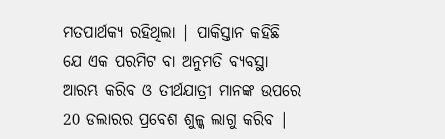ମତପାର୍ଥକ୍ୟ ରହିଥିଲା | ପାକିସ୍ତାନ କହିଛି ଯେ ଏକ ପରମିଟ ବା ଅନୁମତି ବ୍ୟବସ୍ଥା ଆରମ୍ଭ କରିବ ଓ ତୀର୍ଥଯାତ୍ରୀ ମାନଙ୍କ ଉପରେ 20 ଡଲାରର ପ୍ରବେଶ ଶୁଳ୍କ ଲାଗୁ କରିବ |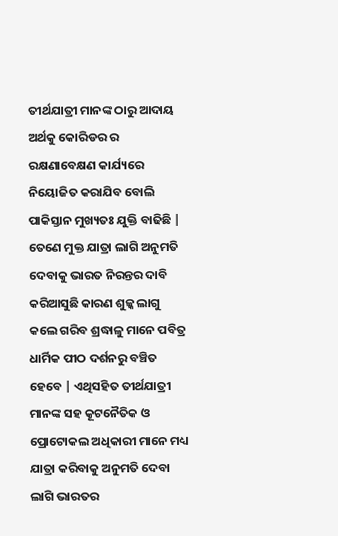ତୀର୍ଥଯାତ୍ରୀ ମାନଙ୍କ ଠାରୁ ଆଦାୟ ଅର୍ଥକୁ କୋରିଡର ର ରକ୍ଷଣାବେକ୍ଷଣ କାର୍ଯ୍ୟରେ ନିୟୋଜିତ କରାଯିବ ବୋଲି ପାକିସ୍ତାନ ମୁଖ୍ୟତଃ ଯୁକ୍ତି ବାଢିଛି | ତେଣେ ମୁକ୍ତ ଯାତ୍ରା ଲାଗି ଅନୁମତି ଦେବାକୁ ଭାରତ ନିରନ୍ତର ଦାବି କରିଆସୁଛି କାରଣ ଶୁଳ୍କ ଲାଗୁ କଲେ ଗରିବ ଶ୍ରଦ୍ଧାଳୁ ମାନେ ପବିତ୍ର ଧାର୍ମିକ ପୀଠ ଦର୍ଶନରୁ ବଞ୍ଚିତ ହେବେ | ଏଥିସହିତ ତୀର୍ଥଯାତ୍ରୀ ମାନଙ୍କ ସହ କୂଟନୈତିକ ଓ ପ୍ରୋଟୋକଲ ଅଧିକାରୀ ମାନେ ମଧ୍ୟ ଯାତ୍ରା କରିବାକୁ ଅନୁମତି ଦେବା ଲାଗି ଭାରତର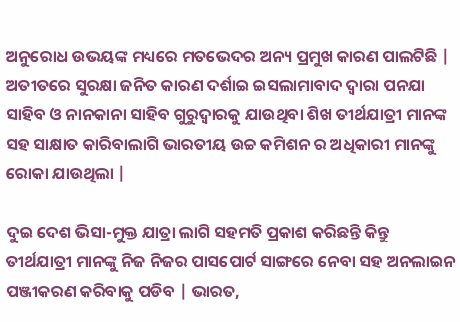ଅନୁରୋଧ ଉଭୟଙ୍କ ମଧ୍ୟରେ ମତଭେଦର ଅନ୍ୟ ପ୍ରମୁଖ କାରଣ ପାଲଟିଛି | ଅତୀତରେ ସୁରକ୍ଷା ଜନିତ କାରଣ ଦର୍ଶାଇ ଇସଲାମାବାଦ ଦ୍ଵାରା ପନଯା ସାହିବ ଓ ନାନକାନା ସାହିବ ଗୁରୁଦ୍ଵାରକୁ ଯାଉଥିବା ଶିଖ ତୀର୍ଥଯାତ୍ରୀ ମାନଙ୍କ ସହ ସାକ୍ଷାତ କାରିବାଲାଗି ଭାରତୀୟ ଉଚ୍ଚ କମିଶନ ର ଅଧିକାରୀ ମାନଙ୍କୁ ରୋକା ଯାଉଥିଲା |

ଦୁଇ ଦେଶ ଭିସା-ମୁକ୍ତ ଯାତ୍ରା ଲାଗି ସହମତି ପ୍ରକାଶ କରିଛନ୍ତି କିନ୍ତୁ ତୀର୍ଥଯାତ୍ରୀ ମାନଙ୍କୁ ନିଜ ନିଜର ପାସପୋର୍ଟ ସାଙ୍ଗରେ ନେବା ସହ ଅନଲାଇନ ପଞ୍ଜୀକରଣ କରିବାକୁ ପଡିବ | ଭାରତ,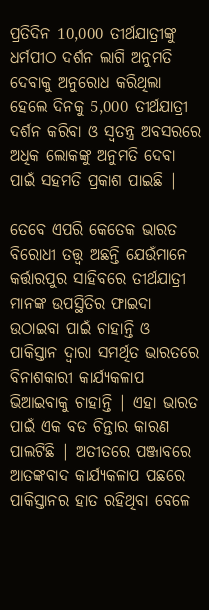ପ୍ରତିଦିନ 10,000 ତୀର୍ଥଯାତ୍ରୀଙ୍କୁ ଧର୍ମପୀଠ ଦର୍ଶନ ଲାଗି ଅନୁମତି ଦେବାକୁ ଅନୁରୋଧ କରିଥିଲା ହେଲେ ଦିନକୁ 5,000 ତୀର୍ଥଯାତ୍ରୀ ଦର୍ଶନ କରିବା ଓ ସ୍ଵତନ୍ତ୍ର ଅବସରରେ ଅଧିକ ଲୋକଙ୍କୁ ଅନୁମତି ଦେବା ପାଇଁ ସହମତି ପ୍ରକାଶ ପାଇଛି |

ତେବେ ଏପରି କେତେକ ଭାରତ ବିରୋଧୀ ତତ୍ତ୍ଵ ଅଛନ୍ତି ଯେଉଁମାନେ କର୍ତ୍ତାରପୁର ସାହିବରେ ତୀର୍ଥଯାତ୍ରୀ ମାନଙ୍କ ଉପସ୍ଥିତିର ଫାଇଦା ଉଠାଇବା ପାଇଁ ଚାହାନ୍ତି ଓ ପାକିସ୍ତାନ ଦ୍ଵାରା ସମର୍ଥିତ ଭାରତରେ ବିନାଶକାରୀ କାର୍ଯ୍ୟକଳାପ ଭିଆଇବାକୁ ଚାହାନ୍ତି | ଏହା ଭାରତ ପାଇଁ ଏକ ବଡ ଚିନ୍ତାର କାରଣ ପାଲଟିଛି | ଅତୀତରେ ପଞ୍ଜାବରେ ଆତଙ୍କବାଦ କାର୍ଯ୍ୟକଳାପ ପଛରେ ପାକିସ୍ତାନର ହାତ ରହିଥିବା ବେଳେ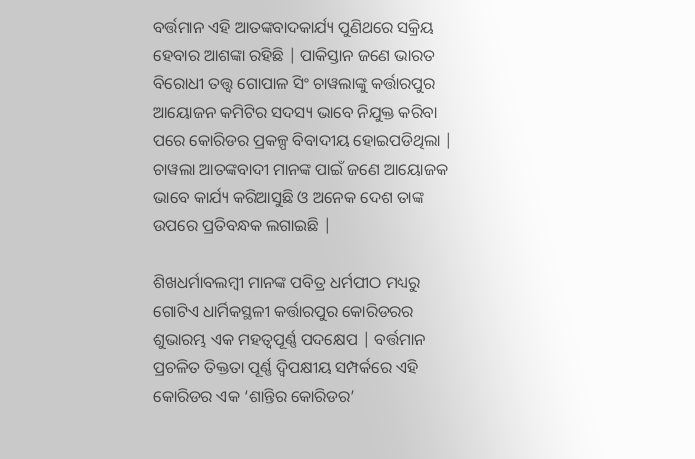ବର୍ତ୍ତମାନ ଏହି ଆତଙ୍କବାଦକାର୍ଯ୍ୟ ପୁଣିଥରେ ସକ୍ରିୟ ହେବାର ଆଶଙ୍କା ରହିଛି | ପାକିସ୍ତାନ ଜଣେ ଭାରତ ବିରୋଧୀ ତତ୍ତ୍ଵ ଗୋପାଳ ସିଂ ଚାୱଲାଙ୍କୁ କର୍ତ୍ତାରପୁର ଆୟୋଜନ କମିଟିର ସଦସ୍ୟ ଭାବେ ନିଯୁକ୍ତ କରିବା ପରେ କୋରିଡର ପ୍ରକଳ୍ପ ବିବାଦୀୟ ହୋଇପଡିଥିଲା | ଚାୱଲା ଆତଙ୍କବାଦୀ ମାନଙ୍କ ପାଇଁ ଜଣେ ଆୟୋଜକ ଭାବେ କାର୍ଯ୍ୟ କରିଆସୁଛି ଓ ଅନେକ ଦେଶ ତାଙ୍କ ଉପରେ ପ୍ରତିବନ୍ଧକ ଲଗାଇଛି |

ଶିଖଧର୍ମାବଲମ୍ବୀ ମାନଙ୍କ ପବିତ୍ର ଧର୍ମପୀଠ ମଧ୍ୟରୁ ଗୋଟିଏ ଧାର୍ମିକସ୍ଥଳୀ କର୍ତ୍ତାରପୁର କୋରିଡରର ଶୁଭାରମ୍ଭ ଏକ ମହତ୍ୱପୂର୍ଣ୍ଣ ପଦକ୍ଷେପ | ବର୍ତ୍ତମାନ ପ୍ରଚଳିତ ତିକ୍ତତା ପୂର୍ଣ୍ଣ ଦ୍ଵିପକ୍ଷୀୟ ସମ୍ପର୍କରେ ଏହି କୋରିଡର ଏକ ‘ଶାନ୍ତିର କୋରିଡର’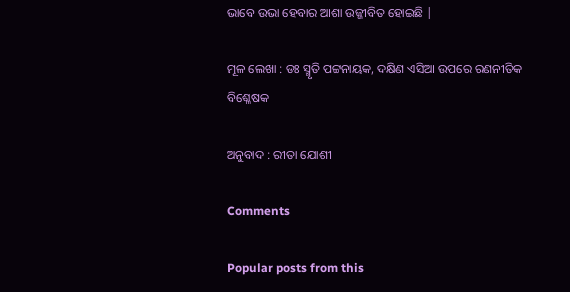ଭାବେ ଉଭା ହେବାର ଆଶା ଉଜ୍ଜୀବିତ ହୋଇଛି |

ମୂଳ ଲେଖା : ଡଃ ସ୍ମୃତି ପଟ୍ଟନାୟକ, ଦକ୍ଷିଣ ଏସିଆ ଉପରେ ରଣନୀତିକ ବିଶ୍ଳେଷକ

ଅନୁବାଦ : ରୀତା ଯୋଶୀ

Comments

Popular posts from this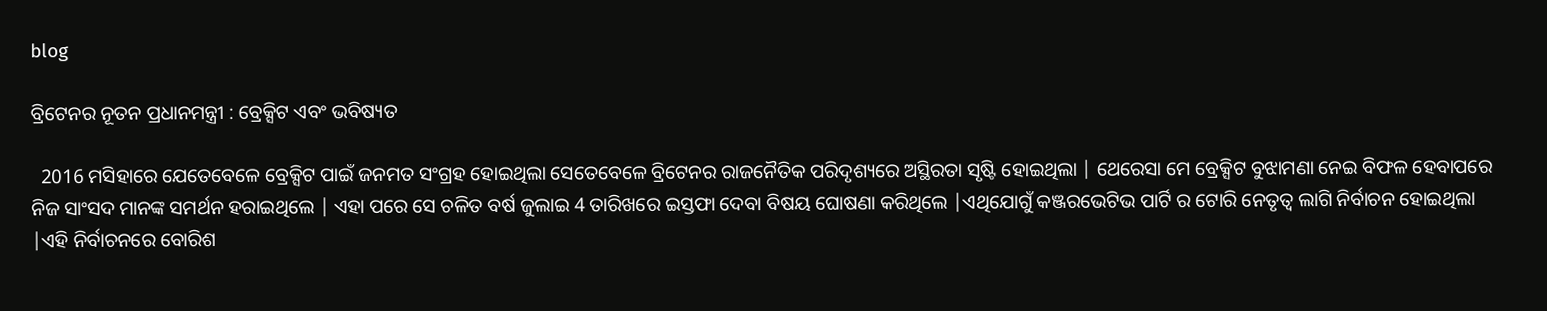blog

ବ୍ରିଟେନର ନୂତନ ପ୍ରଧାନମନ୍ତ୍ରୀ : ବ୍ରେକ୍ସିଟ ଏବଂ ଭବିଷ୍ୟତ

  2016 ମସିହାରେ ଯେତେବେଳେ ବ୍ରେକ୍ସିଟ ପାଇଁ ଜନମତ ସଂଗ୍ରହ ହୋଇଥିଲା ସେତେବେଳେ ବ୍ରିଟେନର ରାଜନୈତିକ ପରିଦୃଶ୍ୟରେ ଅସ୍ଥିରତା ସୃଷ୍ଟି ହୋଇଥିଲା | ଥେରେସା ମେ ବ୍ରେକ୍ସିଟ ବୁଝାମଣା ନେଇ ବିଫଳ ହେବାପରେ  ନିଜ ସାଂସଦ ମାନଙ୍କ ସମର୍ଥନ ହରାଇଥିଲେ | ଏହା ପରେ ସେ ଚଳିତ ବର୍ଷ ଜୁଲାଇ 4 ତାରିଖରେ ଇସ୍ତଫା ଦେବା ବିଷୟ ଘୋଷଣା କରିଥିଲେ |ଏଥିଯୋଗୁଁ କଞ୍ଜରଭେଟିଭ ପାର୍ଟି ର ଟୋରି ନେତୃତ୍ବ ଲାଗି ନିର୍ବାଚନ ହୋଇଥିଲା |ଏହି ନିର୍ବାଚନରେ ବୋରିଶ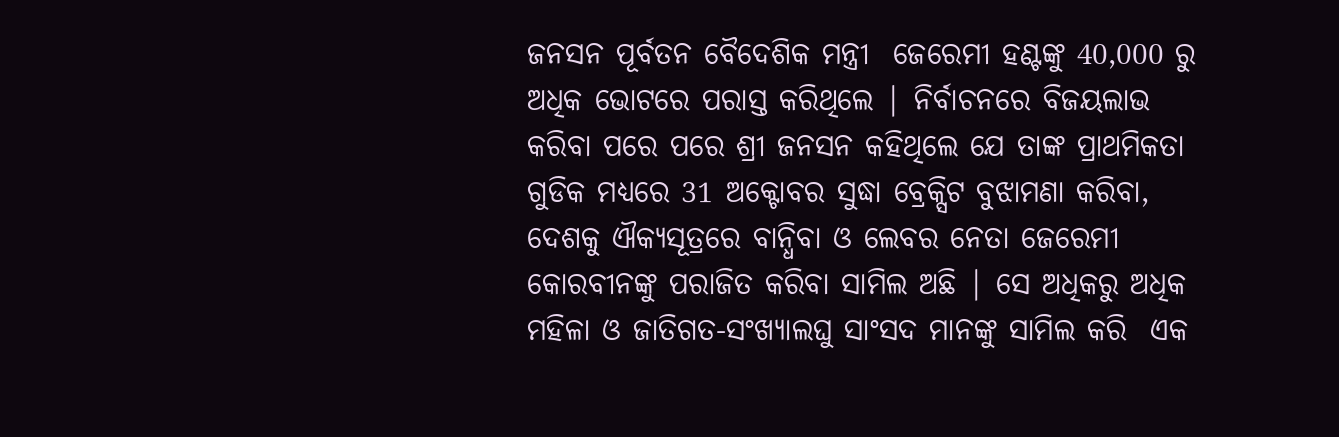ଜନସନ ପୂର୍ବତନ ବୈଦେଶିକ ମନ୍ତ୍ରୀ  ଜେରେମୀ ହଣ୍ଟଙ୍କୁ 40,000 ରୁ ଅଧିକ ଭୋଟରେ ପରାସ୍ତ କରିଥିଲେ | ନିର୍ବାଚନରେ ବିଜୟଲାଭ କରିବା ପରେ ପରେ ଶ୍ରୀ ଜନସନ କହିଥିଲେ ଯେ ତାଙ୍କ ପ୍ରାଥମିକତା ଗୁଡିକ ମଧ୍ୟରେ 31 ଅକ୍ଟୋବର ସୁଦ୍ଧା ବ୍ରେକ୍ସିଟ ବୁଝାମଣା କରିବା, ଦେଶକୁ ଐକ୍ୟସୂତ୍ରରେ ବାନ୍ଧିବା ଓ ଲେବର ନେତା ଜେରେମୀ କୋରବୀନଙ୍କୁ ପରାଜିତ କରିବା ସାମିଲ ଅଛି | ସେ ଅଧିକରୁ ଅଧିକ ମହିଳା ଓ ଜାତିଗତ-ସଂଖ୍ୟାଲଘୁ ସାଂସଦ ମାନଙ୍କୁ ସାମିଲ କରି  ଏକ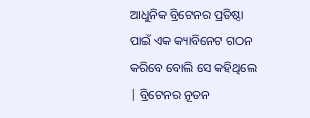ଆଧୁନିକ ବ୍ରିଟେନର ପ୍ରତିଷ୍ଠା ପାଇଁ ଏକ କ୍ୟାବିନେଟ ଗଠନ କରିବେ ବୋଲି ସେ କହିଥିଲେ | ବ୍ରିଟେନର ନୂତନ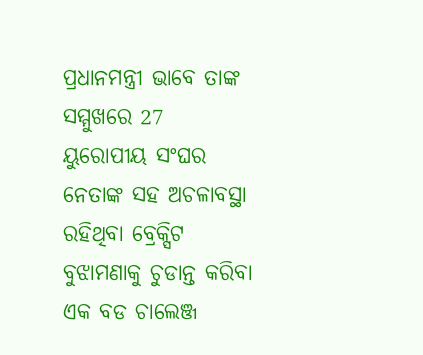ପ୍ରଧାନମନ୍ତ୍ରୀ ଭାବେ ତାଙ୍କ ସମ୍ମୁଖରେ 27 ୟୁରୋପୀୟ ସଂଘର   ନେତାଙ୍କ ସହ ଅଚଳାବସ୍ଥା ରହିଥିବା ବ୍ରେକ୍ସିଟ ବୁଝାମଣାକୁ ଚୁଡାନ୍ତ କରିବା ଏକ ବଡ ଚାଲେଞ୍ଜ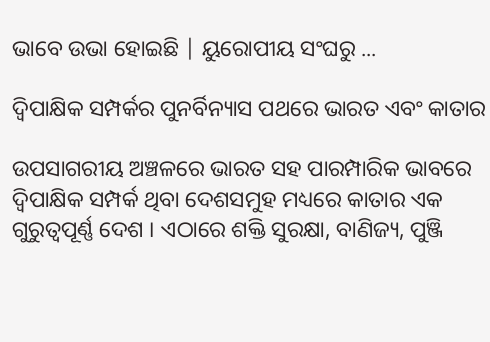ଭାବେ ଉଭା ହୋଇଛି | ୟୁରୋପୀୟ ସଂଘରୁ ...

ଦ୍ୱିପାକ୍ଷିକ ସମ୍ପର୍କର ପୁନର୍ବିନ୍ୟାସ ପଥରେ ଭାରତ ଏବଂ କାତାର

ଉପସାଗରୀୟ ଅଞ୍ଚଳରେ ଭାରତ ସହ ପାରମ୍ପାରିକ ଭାବରେ ଦ୍ୱିପାକ୍ଷିକ ସମ୍ପର୍କ ଥିବା ଦେଶସମୁହ ମଧ୍ୟରେ କାତାର ଏକ ଗୁରୁତ୍ୱପୂର୍ଣ୍ଣ ଦେଶ । ଏଠାରେ ଶକ୍ତି ସୁରକ୍ଷା, ବାଣିଜ୍ୟ, ପୁଞ୍ଜି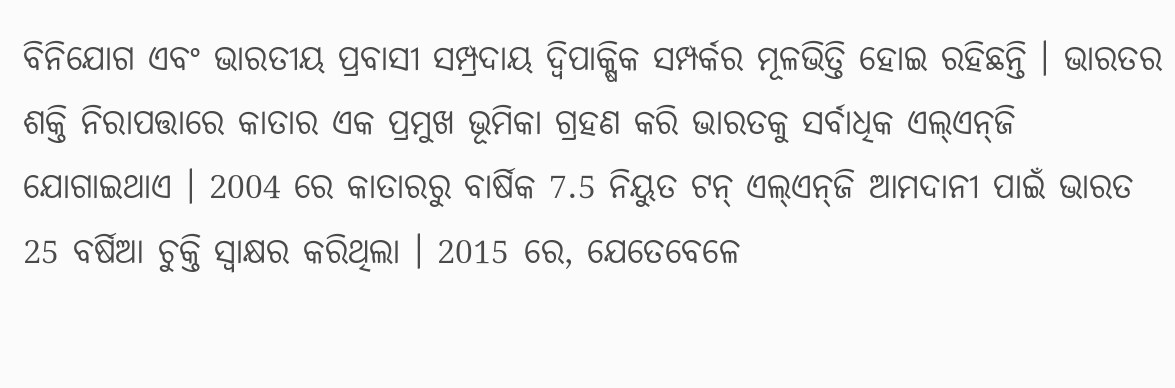ବିନିଯୋଗ ଏବଂ ଭାରତୀୟ ପ୍ରବାସୀ ସମ୍ପ୍ରଦାୟ ଦ୍ୱିପାକ୍ଷିକ ସମ୍ପର୍କର ମୂଳଭିତ୍ତି ହୋଇ ରହିଛନ୍ତି । ଭାରତର ଶକ୍ତି ନିରାପତ୍ତାରେ କାତାର ଏକ ପ୍ରମୁଖ ଭୂମିକା ଗ୍ରହଣ କରି ଭାରତକୁ ସର୍ବାଧିକ ଏଲ୍‌ଏନ୍‌ଜି ଯୋଗାଇଥାଏ । 2004 ରେ କାତାରରୁ ବାର୍ଷିକ 7.5 ନିୟୁତ ଟନ୍ ଏଲ୍‌ଏନ୍‌ଜି ଆମଦାନୀ ପାଇଁ ଭାରତ 25 ବର୍ଷିଆ ଚୁକ୍ତି ସ୍ୱାକ୍ଷର କରିଥିଲା । 2015 ରେ, ଯେତେବେଳେ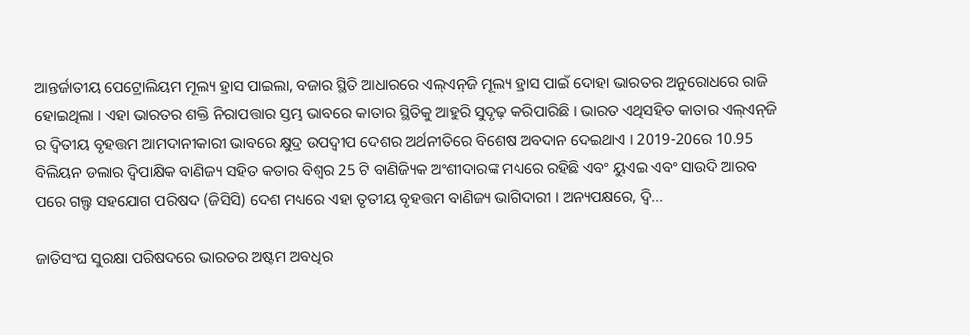ଆନ୍ତର୍ଜାତୀୟ ପେଟ୍ରୋଲିୟମ ମୂଲ୍ୟ ହ୍ରାସ ପାଇଲା, ବଜାର ସ୍ଥିତି ଆଧାରରେ ଏଲ୍‌ଏନ୍‌ଜି ମୂଲ୍ୟ ହ୍ରାସ ପାଇଁ ଦୋହା ଭାରତର ଅନୁରୋଧରେ ରାଜି ହୋଇଥିଲା । ଏହା ଭାରତର ଶକ୍ତି ନିରାପତ୍ତାର ସ୍ତମ୍ଭ ଭାବରେ କାତାର ସ୍ଥିତିକୁ ଆହୁରି ସୁଦୃଢ଼ କରିପାରିଛି । ଭାରତ ଏଥିସହିତ କାତାର ଏଲ୍‌ଏନ୍‌ଜି ର ଦ୍ୱିତୀୟ ବୃହତ୍ତମ ଆମଦାନୀକାରୀ ଭାବରେ କ୍ଷୁଦ୍ର ଉପଦ୍ୱୀପ ଦେଶର ଅର୍ଥନୀତିରେ ବିଶେଷ ଅବଦାନ ଦେଇଥାଏ । 2019-20ରେ 10.95 ବିଲିୟନ ଡଲାର ଦ୍ୱିପାକ୍ଷିକ ବାଣିଜ୍ୟ ସହିତ କତାର ବିଶ୍ୱର 25 ଟି ବାଣିଜ୍ୟିକ ଅଂଶୀଦାରଙ୍କ ମଧ୍ୟରେ ରହିଛି ଏବଂ ୟୁଏଇ ଏବଂ ସାଉଦି ଆରବ ପରେ ଗଲ୍ଫ ସହଯୋଗ ପରିଷଦ (ଜିସିସି) ଦେଶ ମଧ୍ୟରେ ଏହା ତୃତୀୟ ବୃହତ୍ତମ ବାଣିଜ୍ୟ ଭାଗିଦାରୀ । ଅନ୍ୟପକ୍ଷରେ, ଦ୍ୱି...

ଜାତିସଂଘ ସୁରକ୍ଷା ପରିଷଦରେ ଭାରତର ଅଷ୍ଟମ ଅବଧିର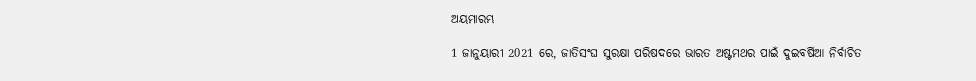ଅୟମାରମ୍ଭ

1 ଜାନୁୟାରୀ 2021 ରେ, ଜାତିସଂଘ ସୁରକ୍ଷା ପରିଷଦରେ ଭାରତ ଅଷ୍ଟମଥର ପାଇଁ ଦୁଇବର୍ଷିଆ ନିର୍ବାଚିତ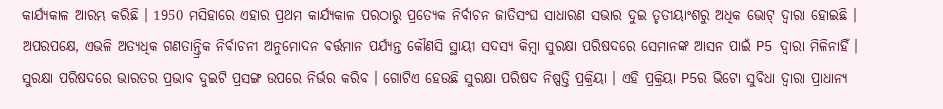କାର୍ଯ୍ୟକାଳ ଆରମ୍ଭ କରିଛି । 1950 ମସିହାରେ ଏହାର ପ୍ରଥମ କାର୍ଯ୍ୟକାଳ ପରଠାରୁ ପ୍ରତ୍ୟେକ ନିର୍ବାଚନ ଜାତିସଂଘ ସାଧାରଣ ସଭାର ଦୁଇ ତୃତୀୟାଂଶରୁ ଅଧିକ ଭୋଟ୍ ଦ୍ବାରା ହୋଇଛି । ଅପରପକ୍ଷେ, ଏଭଳି ଅତ୍ୟଧିକ ଗଣତାନ୍ତ୍ରିକ ନିର୍ବାଚନୀ ଅନୁମୋଦନ ବର୍ତ୍ତମାନ ପର୍ଯ୍ୟନ୍ତ କୌଣସି ସ୍ଥାୟୀ ସଦସ୍ୟ କିମ୍ବା ସୁରକ୍ଷା ପରିଷଦରେ ସେମାନଙ୍କ ଆସନ ପାଇଁ P5 ଦ୍ୱାରା ମିଳିନାହିଁ । ସୁରକ୍ଷା ପରିଷଦରେ ଭାରତର ପ୍ରଭାବ ଦୁଇଟି ପ୍ରସଙ୍ଗ ଉପରେ ନିର୍ଭର କରିବ । ଗୋଟିଏ ହେଉଛି ସୁରକ୍ଷା ପରିଷଦ ନିଷ୍ପତ୍ତି ପ୍ରକ୍ରିୟା । ଏହି ପ୍ରକ୍ରିୟା P5ର ଭିଟୋ ସୁବିଧା ଦ୍ୱାରା ପ୍ରାଧାନ୍ୟ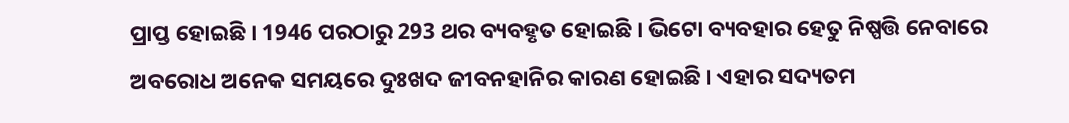ପ୍ରାପ୍ତ ହୋଇଛି । 1946 ପରଠାରୁ 293 ଥର ବ୍ୟବହୃତ ହୋଇଛି । ଭିଟୋ ବ୍ୟବହାର ହେତୁ ନିଷ୍ପତ୍ତି ନେବାରେ ଅବରୋଧ ଅନେକ ସମୟରେ ଦୁଃଖଦ ଜୀବନହାନିର କାରଣ ହୋଇଛି । ଏହାର ସଦ୍ୟତମ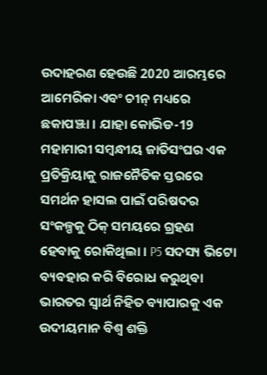ଉଦାହରଣ ହେଉଛି 2020 ଆରମ୍ଭରେ ଆମେରିକା ଏବଂ ଚୀନ୍ ମଧ୍ୟରେ ଛକାପଞ୍ଝା । ଯାହା କୋଭିଡ-19 ମହାମାରୀ ସମ୍ବନ୍ଧୀୟ ଜାତିସଂଘର ଏକ ପ୍ରତିକ୍ରିୟାକୁ ରାଜନୈତିକ ସ୍ତରରେ ସମର୍ଥନ ହାସଲ ପାଇଁ ପରିଷଦର ସଂକଳ୍ପକୁ ଠିକ୍ ସମୟରେ ଗ୍ରହଣ ହେବାକୁ ରୋକିଥିଲା । P5 ସଦସ୍ୟ ଭିଟୋ ବ୍ୟବହାର କରି ବିରୋଧ କରୁଥିବା ଭାରତର ସ୍ବାର୍ଥ ନିହିତ ବ୍ୟାପାରକୁ ଏକ ଉଦୀୟମାନ ବିଶ୍ୱ ଶକ୍ତି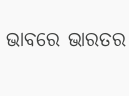ଭାବରେ ଭାରତର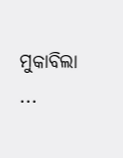ମୁକାବିଲା ...